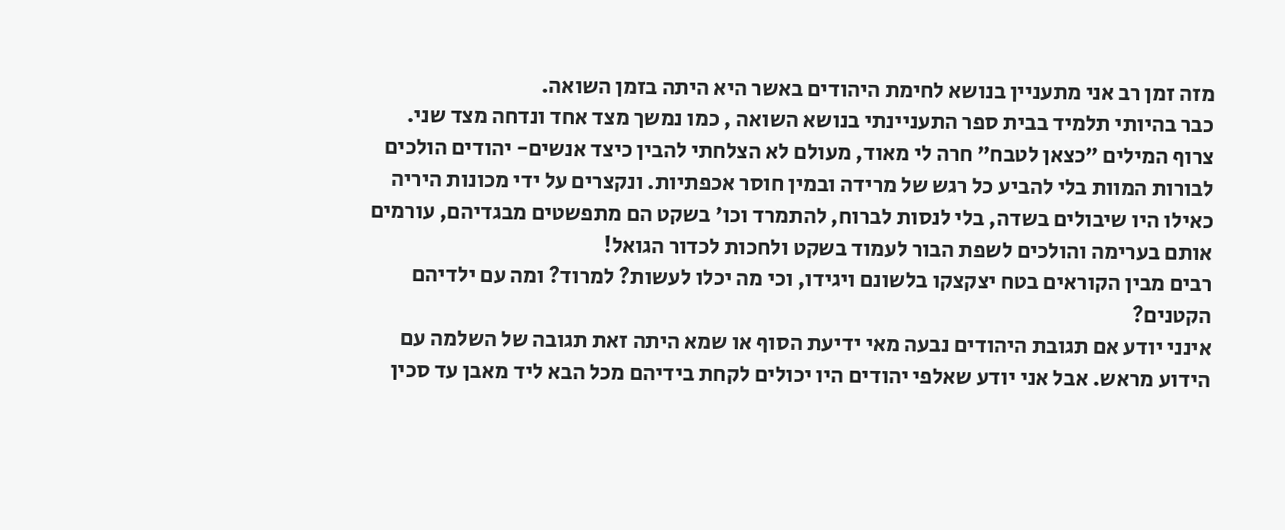מזה זמן רב אני מתעניין בנושא לחימת היהודים באשר היא היתה בזמן השואה.
כבר בהיותי תלמיד בבית ספר התעניינתי בנושא השואה , כמו נמשך מצד אחד ונדחה מצד שני.
צרוף המילים ״כצאן לטבח״ חרה לי מאוד, מעולם לא הצלחתי להבין כיצד אנשים- יהודים הולכים לבורות המוות בלי להביע כל רגש של מרידה ובמין חוסר אכפתיות. ונקצרים על ידי מכונות היריה כאילו היו שיבולים בשדה, בלי לנסות לברוח, להתמרד וכו׳ בשקט הם מתפשטים מבגדיהם, עורמים אותם בערימה והולכים לשפת הבור לעמוד בשקט ולחכות לכדור הגואל!
רבים מבין הקוראים בטח יצקצקו בלשונם ויגידו, וכי מה יכלו לעשות? למרוד? ומה עם ילדיהם הקטנים?
אינני יודע אם תגובת היהודים נבעה מאי ידיעת הסוף או שמא היתה זאת תגובה של השלמה עם הידוע מראש. אבל אני יודע שאלפי יהודים היו יכולים לקחת בידיהם מכל הבא ליד מאבן עד סכין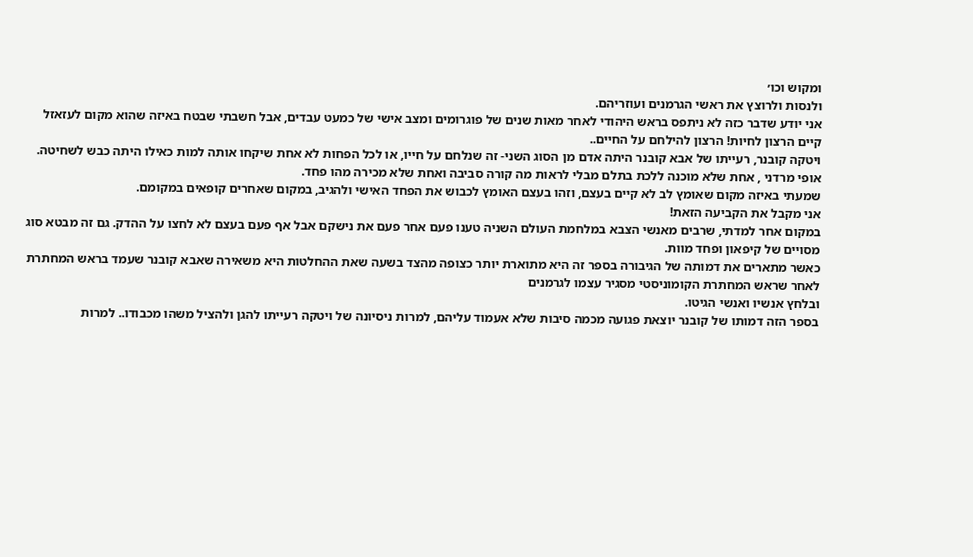ומקוש וכו׳
ולנסות ולרוצץ את ראשי הגרמנים ועוזריהם.
אני יודע שדבר כזה לא ניתפס בראש היהודי לאחר מאות שנים של פוגרומים ומצב אישי של כמעט עבדים, אבל חשבתי שבטח באיזה שהוא מקום לעזאזל קיים הרצון לחיות! הרצון להילחם על החיים..
ויטקה קובנר, רעייתו של אבא קובנר היתה אדם מן הסוג השני- זה שנלחם על חייו, או לכל הפחות לא אחת שיקחו אותה למות כאילו היתה כבש לשחיטה.
אופי מרדני , אחת שלא מוכנה ללכת בתלם מבלי לראות מה קורה סביבה ואחת שלא מכירה מהו פחד.
שמעתי באיזה מקום שאומץ לב לא קיים בעצם, וזהו בעצם האומץ לכבוש את הפחד האישי ולהגיב, במקום שאחרים קופאים במקומם.
אני מקבל את הקביעה הזאת!
במקום אחר למדתי, שרבים מאנשי הצבא במלחמת העולם השניה טענו פעם אחר פעם את נישקם אבל אף פעם בעצם לא לחצו על ההדק. גם זה מבטא סוג מסויים של קיפאון ופחד מוות.
כאשר מתארים את דמותה של הגיבורה בספר זה היא מתוארת יותר כצופה מהצד בשעה שאת ההחלטות היא משאירה שאבא קובנר שעמד בראש המחתרת לאחר שראש המחתרת הקומוניסטי מסגיר עצמו לגרמנים
ובלחץ אנשיו ואנשי הגיטו.
בספר הזה דמותו של קובנר יוצאת פגועה מכמה סיבות שלא אעמוד עליהם, למרות ניסיונה של ויטקה רעייתו להגן ולהציל משהו מכבודו.. למרות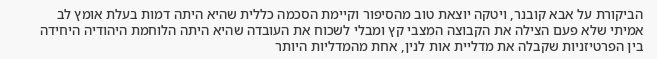הביקורת על אבא קובנר, ויטקה יוצאת טוב מהסיפור וקיימת הסכמה כללית שהיא היתה דמות בעלת אומץ לב אמיתי שלא פעם הצילה את הקבוצה המצבי קץ ומבלי לשכוח את העובדה שהיא היתה הלוחמת היהודיה היחידה בין הפרטיזניות שקבלה את מדליית אות לנין, אחת מהמדליות היותר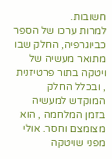חשובות.
למרות ערכו של הספר כביוגרפיה, החלק שבו מתואר מעשיה של ויטקה בתור פרטיזנית , ובכלל החלק המוקדש למעשיה בזמן המלחמה , הוא מצומצם וחסר. אולי מפני שויטקה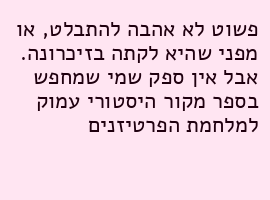פשוט לא אהבה להתבלט, או מפני שהיא לקתה בזיכרונה. אבל אין ספק שמי שמחפש בספר מקור היסטורי עמוק למלחמת הפרטיזנים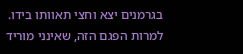בגרמנים יצא וחצי תאוותו בידו.
למרות הפגם הזה, שאינני מוריד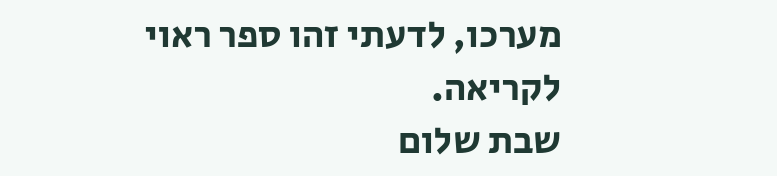מערכו, לדעתי זהו ספר ראוי לקריאה.
שבת שלום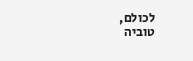לכולם,
טוביה